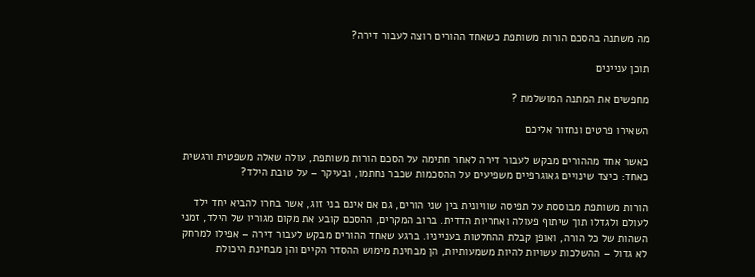מה משתנה בהסכם הורות משותפת כשאחד ההורים רוצה לעבור דירה?

תוכן עניינים

מחפשים את המתנה המושלמת ?

השאירו פרטים ונחזור אליכם

כאשר אחד מההורים מבקש לעבור דירה לאחר חתימה על הסכם הורות משותפת, עולה שאלה משפטית ורגשית כאחד: כיצד שינויים גאוגרפיים משפיעים על ההסכמות שכבר נחתמו, ובעיקר – על טובת הילד?

הורות משותפת מבוססת על תפיסה שוויונית בין שני הורים, גם אם אינם בני זוג, אשר בחרו להביא יחד ילד לעולם ולגדלו תוך שיתוף פעולה ואחריות הדדית. ברוב המקרים, ההסכם קובע את מקום מגוריו של הילד, זמני השהות של כל הורה, ואופן קבלת ההחלטות בענייניו. ברגע שאחד ההורים מבקש לעבור דירה – אפילו למרחק לא גדול – ההשלכות עשויות להיות משמעותיות, הן מבחינת מימוש ההסדר הקיים והן מבחינת היכולת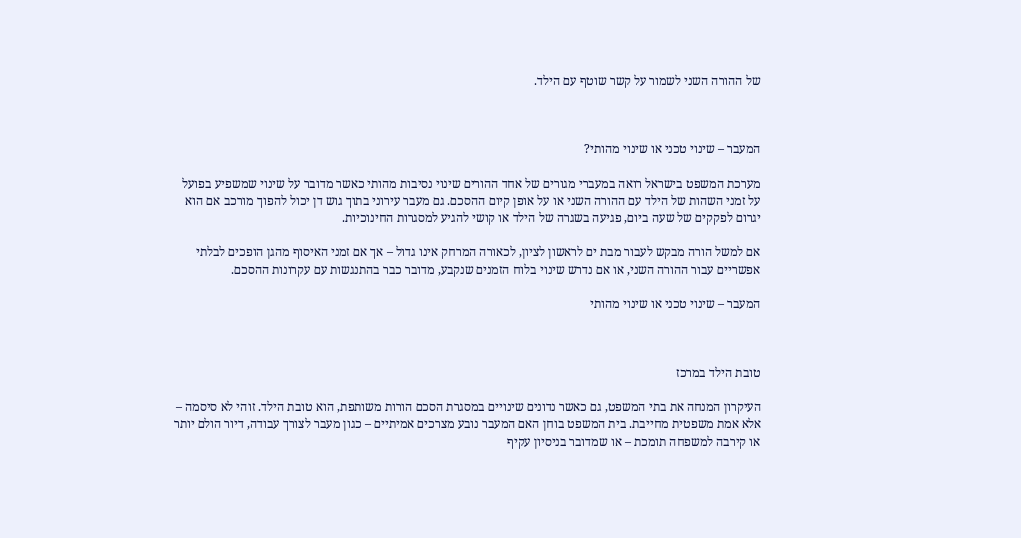של ההורה השני לשמור על קשר שוטף עם הילד.



המעבר – שינוי טכני או שינוי מהותי?

מערכת המשפט בישראל רואה במעברי מגורים של אחד ההורים שינוי נסיבות מהותי כאשר מדובר על שינוי שמשפיע בפועל על זמני השהות של הילד עם ההורה השני או על אופן קיום ההסכם. גם מעבר עירוני בתוך גוש דן יכול להפוך מורכב אם הוא יגרום לפקקים של שעה ביום, פגיעה בשגרה של הילד או קושי להגיע למסגרות החינוכיות.

אם למשל הורה מבקש לעבור מבת ים לראשון לציון, לכאורה המרחק אינו גדול – אך אם זמני האיסוף מהגן הופכים לבלתי אפשריים עבור ההורה השני, או אם נדרש שינוי בלוח הזמנים שנקבע, מדובר כבר בהתנגשות עם עקרונות ההסכם.

המעבר – שינוי טכני או שינוי מהותי



טובת הילד במרכז

העיקרון המנחה את בתי המשפט, גם כאשר נדונים שינויים במסגרת הסכם הורות משותפת, הוא טובת הילד. זוהי לא סיסמה – אלא אמת משפטית מחייבת. בית המשפט בוחן האם המעבר נובע מצרכים אמיתיים – כגון מעבר לצורך עבודה, דיור הולם יותר או קירבה למשפחה תומכת – או שמדובר בניסיון עקיף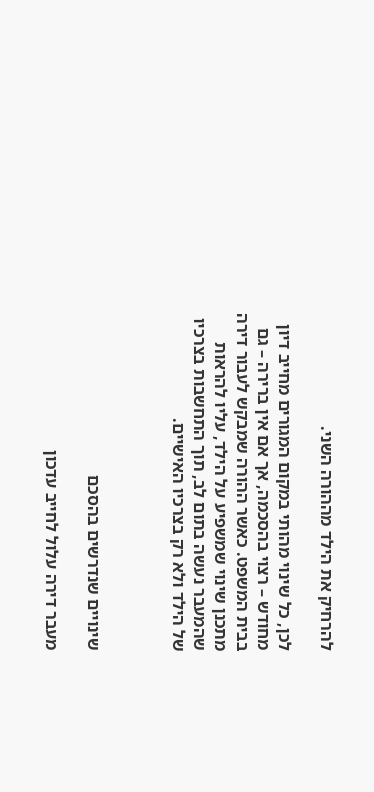להרחיק את הילד מההורה השני.

לכן, כל שינוי מהותי במקום המגורים מחייב דיון מחודש – רצוי בהסכמה, אך אם אין ברירה – גם בבית המשפט. כאשר ההורה שמבקש לעבור דירה מתכנן שינוי שמשפיע על הילד, עליו להראות שהמעבר נעשה בתום לב, תוך התחשבות בצרכיו של הילד ולא רק בצרכיו האישיים.



שינויים שנדרשים בהסכם

מעבר דירה עלול לחייב עדכון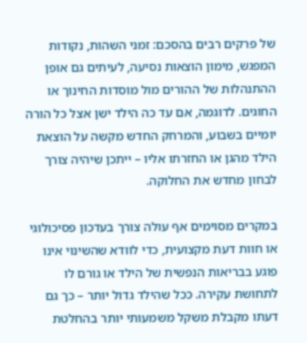של פרקים רבים בהסכם: זמני השהות, נקודות המפגש, מימון הוצאות נסיעה, לעיתים גם אופן ההתנהלות של ההורים מול מוסדות החינוך או החוגים. לדוגמה, אם עד כה הילד ישן אצל כל הורה יומיים בשבוע, והמרחק החדש מקשה על הוצאת הילד מהגן או החזרתו אליו – ייתכן שיהיה צורך לבחון מחדש את החלוקה.

במקרים מסוימים אף עולה צורך בעדכון פסיכולוגי או חוות דעת מקצועית, כדי לוודא שהשינוי אינו פוגע בבריאות הנפשית של הילד או גורם לו לתחושת עקירה. ככל שהילד גדול יותר – כך גם דעתו מקבלת משקל משמעותי יותר בהחלטת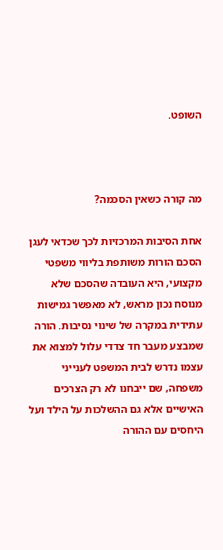השופט.



מה קורה כשאין הסכמה?

אחת הסיבות המרכזיות לכך שכדאי לעגן הסכם הורות משותפת בליווי משפטי מקצועי, היא העובדה שהסכם שלא מנוסח נכון מראש, לא מאפשר גמישות עתידית במקרה של שינוי נסיבות. הורה שמבצע מעבר חד צדדי עלול למצוא את עצמו נדרש לבית המשפט לענייני משפחה, שם ייבחנו לא רק הצרכים האישיים אלא גם ההשלכות על הילד ועל היחסים עם ההורה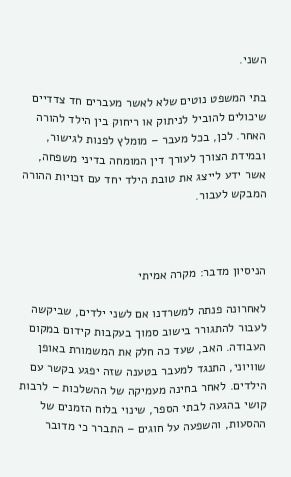השני.

בתי המשפט נוטים שלא לאשר מעברים חד צדדיים שיכולים להוביל לניתוק או ריחוק בין הילד להורה האחר. לכן, בכל מעבר – מומלץ לפנות לגישור, ובמידת הצורך לעורך דין המומחה בדיני משפחה, אשר ידע לייצג את טובת הילד יחד עם זכויות ההורה המבקש לעבור.



הניסיון מדבר: מקרה אמיתי

לאחרונה פנתה למשרדנו אם לשני ילדים, שביקשה לעבור להתגורר בישוב סמוך בעקבות קידום במקום העבודה. האב, שעד כה חלק את המשמורת באופן שוויוני, התנגד למעבר בטענה שזה יפגע בקשר עם הילדים. לאחר בחינה מעמיקה של ההשלכות – לרבות קושי בהגעה לבתי הספר, שינוי בלוח הזמנים של ההסעות, והשפעה על חוגים – התברר כי מדובר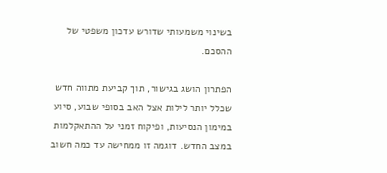בשינוי משמעותי שדורש עדכון משפטי של ההסכם.

הפתרון הושג בגישור, תוך קביעת מתווה חדש שכלל יותר לילות אצל האב בסופי שבוע, סיוע במימון הנסיעות, ופיקוח זמני על ההתאקלמות במצב החדש. דוגמה זו ממחישה עד כמה חשוב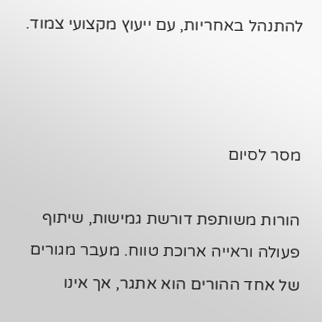להתנהל באחריות, עם ייעוץ מקצועי צמוד.



מסר לסיום

הורות משותפת דורשת גמישות, שיתוף פעולה וראייה ארוכת טווח. מעבר מגורים של אחד ההורים הוא אתגר, אך אינו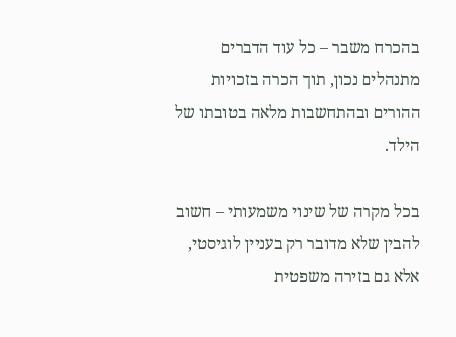בהכרח משבר – כל עוד הדברים מתנהלים נכון, תוך הכרה בזכויות ההורים ובהתחשבות מלאה בטובתו של הילד.

בכל מקרה של שינוי משמעותי – חשוב להבין שלא מדובר רק בעניין לוגיסטי, אלא גם בזירה משפטית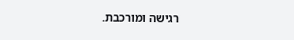רגישה ומורכבת.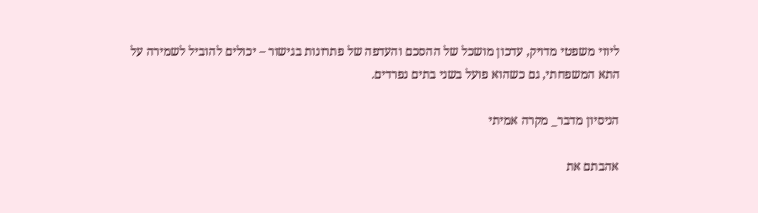ליווי משפטי מדויק, עדכון מושכל של ההסכם והעדפה של פתרונות בגישור – יכולים להוביל לשמירה על התא המשפחתי, גם כשהוא פועל בשני בתים נפרדים.

הניסיון מדבר_ מקרה אמיתי

אהבתם את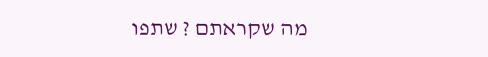מה שקראתם ? שתפו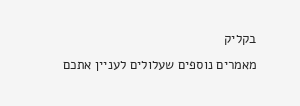בקליק
מאמרים נוספים שעלולים לעניין אתכם